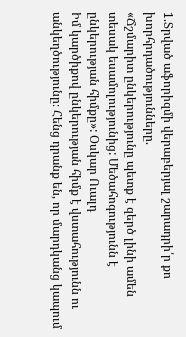1.Տրված աֆորիզմի վերաբերյալ շարադրի՛ր քո խորհրդածությունները.
«Ճշմարիտ ընկերությունը պետք է զերծ լինի ամեն տեսակ եսամոլությունից: Մեծահոգությունն է ընկերության հիմքը»: Օսկար Ուալդ
Իմ կարծիքով ընկերության հիմք է վստահությունն ու անկեղծությունը։ Հենց դրանք են, որ մարդկանց կապում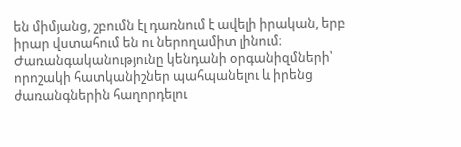են միմյանց, շբումն էլ դառնում է ավելի իրական, երբ իրար վստահում են ու ներողամիտ լինում։
Ժառանգականությունը կենդանի օրգանիզմների՝ որոշակի հատկանիշներ պահպանելու և իրենց ժառանգներին հաղորդելու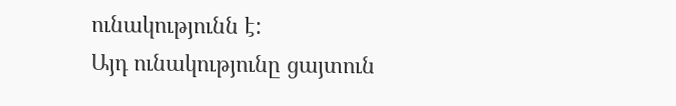ունակությունն է:
Այդ ունակությունը ցայտուն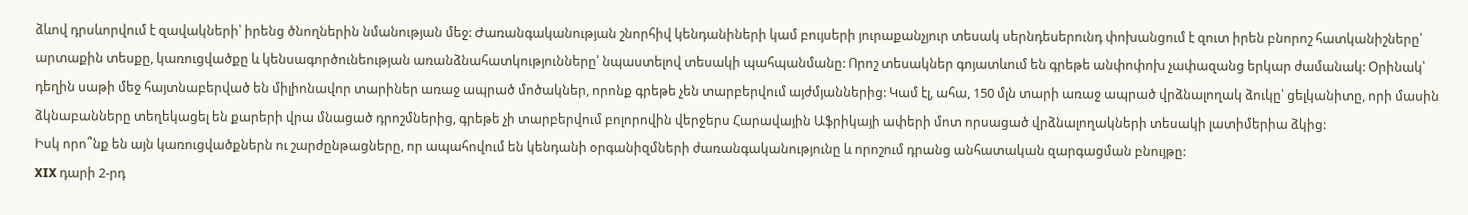ձևով դրսևորվում է զավակների՝ իրենց ծնողներին նմանության մեջ: Ժառանգականության շնորհիվ կենդանիների կամ բույսերի յուրաքանչյուր տեսակ սերնդեսերունդ փոխանցում է զուտ իրեն բնորոշ հատկանիշները՝ արտաքին տեսքը, կառուցվածքը և կենսագործունեության առանձնահատկությունները՝ նպաստելով տեսակի պահպանմանը: Որոշ տեսակներ գոյատևում են գրեթե անփոփոխ չափազանց երկար ժամանակ: Օրինակ՝ դեղին սաթի մեջ հայտնաբերված են միլիոնավոր տարիներ առաջ ապրած մոծակներ, որոնք գրեթե չեն տարբերվում այժմյաններից: Կամ էլ, ահա, 150 մլն տարի առաջ ապրած վրձնալողակ ձուկը՝ ցելկանիտը, որի մասին ձկնաբանները տեղեկացել են քարերի վրա մնացած դրոշմներից, գրեթե չի տարբերվում բոլորովին վերջերս Հարավային Աֆրիկայի ափերի մոտ որսացած վրձնալողակների տեսակի լատիմերիա ձկից:
Իսկ որո՞նք են այն կառուցվածքներն ու շարժընթացները, որ ապահովում են կենդանի օրգանիզմների ժառանգականությունը և որոշում դրանց անհատական զարգացման բնույթը:
XIX դարի 2-րդ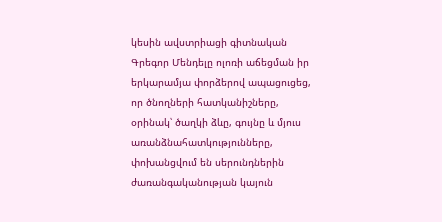կեսին ավստրիացի գիտնական Գրեգոր Մենդելը ոլոռի աճեցման իր երկարամյա փորձերով ապացուցեց, որ ծնողների հատկանիշները, օրինակ՝ ծաղկի ձևը, գույնը և մյուս առանձնահատկությունները, փոխանցվում են սերունդներին ժառանգականության կայուն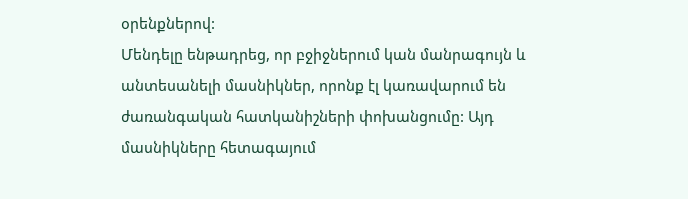օրենքներով:
Մենդելը ենթադրեց, որ բջիջներում կան մանրագույն և անտեսանելի մասնիկներ, որոնք էլ կառավարում են ժառանգական հատկանիշների փոխանցումը: Այդ մասնիկները հետագայում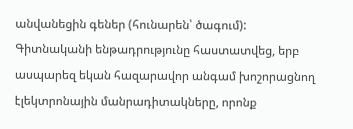անվանեցին գեներ (հունարեն՝ ծագում):
Գիտնականի ենթադրությունը հաստատվեց, երբ ասպարեզ եկան հազարավոր անգամ խոշորացնող էլեկտրոնային մանրադիտակները, որոնք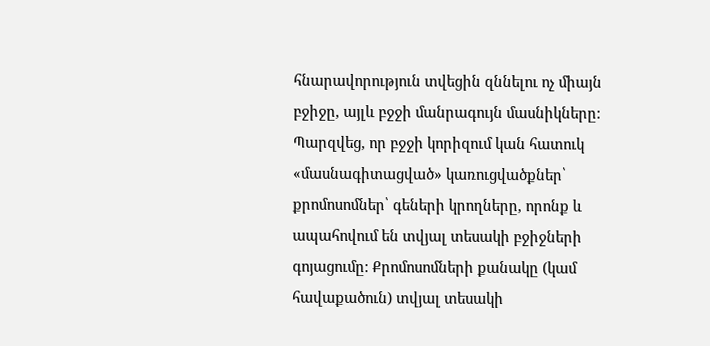հնարավորություն տվեցին զննելու ոչ միայն բջիջը, այլև բջջի մանրագույն մասնիկները: Պարզվեց, որ բջջի կորիզում կան հատուկ «մասնագիտացված» կառուցվածքներ՝ քրոմոսոմներ՝ գեների կրողները, որոնք և ապահովում են տվյալ տեսակի բջիջների գոյացումը: Քրոմոսոմների քանակը (կամ հավաքածուն) տվյալ տեսակի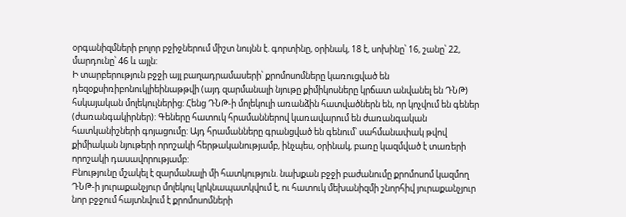օրգանիզմների բոլոր բջիջներում միշտ նույնն է. գորտինը, օրինակ, 18 է, սոխինը՝ 16, շանը՝ 22, մարդունը՝ 46 և այլն:
Ի տարբերություն բջջի այլ բաղադրամասերի՝ քրոմոսոմները կառուցված են դեզօքսիռիբոնուկլիեինաթթվի (այդ զարմանալի նյութը քիմիկոսները կրճատ անվանել են ԴՆԹ) հսկայական մոլեկուլներից: Հենց ԴՆԹ-ի մոլեկուլի առանձին հատվածներն են, որ կոչվում են գեներ (ժառանգակիրներ): Գեները հատուկ հրամաններով կառավարում են ժառանգական հատկանիշների գոյացումը: Այդ հրամանները գրանցված են գենում՝ սահմանափակ թվով քիմիական նյութերի որոշակի հերթականությամբ, ինչպես, օրինակ, բառը կազմված է տառերի որոշակի դասավորությամբ:
Բնությունը մշակել է զարմանալի մի հատկություն. նախքան բջջի բաժանումը քրոմոսոմ կազմող ԴՆԹ-ի յուրաքանչյուր մոլեկուլ կրկնապատկվում է, ու հատուկ մեխանիզմի շնորհիվ յուրաքանչյուր նոր բջջում հայտնվում է քրոմոսոմների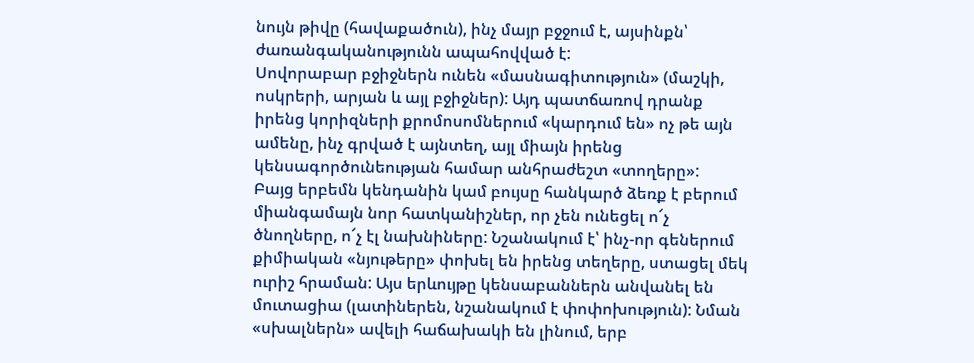նույն թիվը (հավաքածուն), ինչ մայր բջջում է, այսինքն՝ ժառանգականությունն ապահովված է:
Սովորաբար բջիջներն ունեն «մասնագիտություն» (մաշկի, ոսկրերի, արյան և այլ բջիջներ): Այդ պատճառով դրանք իրենց կորիզների քրոմոսոմներում «կարդում են» ոչ թե այն ամենը, ինչ գրված է այնտեղ, այլ միայն իրենց կենսագործունեության համար անհրաժեշտ «տողերը»:
Բայց երբեմն կենդանին կամ բույսը հանկարծ ձեռք է բերում միանգամայն նոր հատկանիշներ, որ չեն ունեցել ո՜չ ծնողները, ո՜չ էլ նախնիները: Նշանակում է՝ ինչ-որ գեներում քիմիական «նյութերը» փոխել են իրենց տեղերը, ստացել մեկ ուրիշ հրաման: Այս երևույթը կենսաբաններն անվանել են մուտացիա (լատիներեն, նշանակում է փոփոխություն): Նման «սխալներն» ավելի հաճախակի են լինում, երբ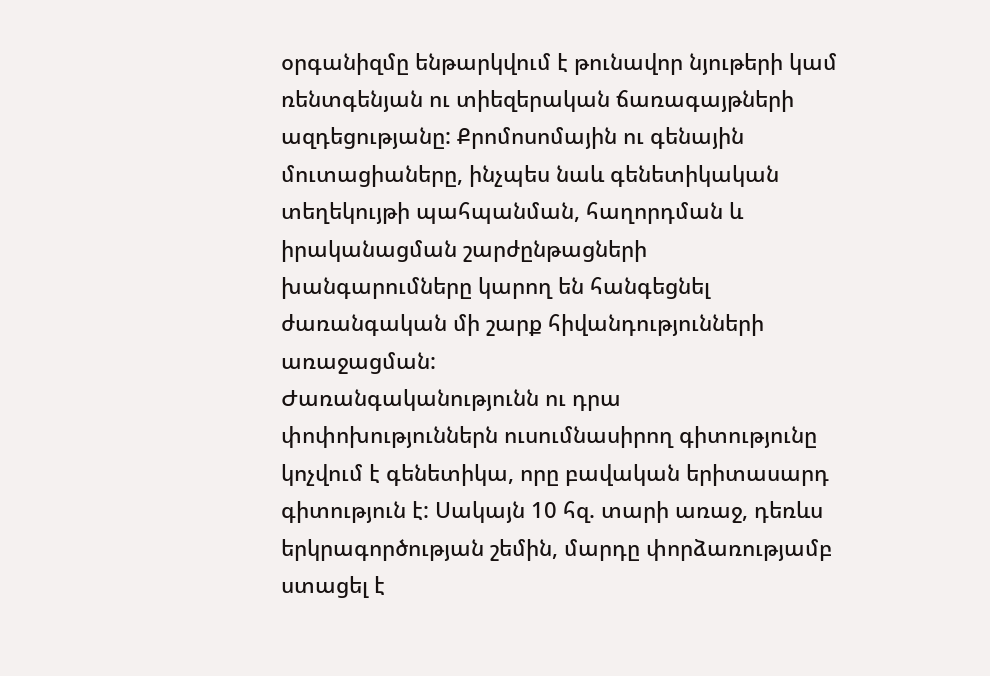օրգանիզմը ենթարկվում է թունավոր նյութերի կամ ռենտգենյան ու տիեզերական ճառագայթների ազդեցությանը: Քրոմոսոմային ու գենային մուտացիաները, ինչպես նաև գենետիկական տեղեկույթի պահպանման, հաղորդման և իրականացման շարժընթացների խանգարումները կարող են հանգեցնել ժառանգական մի շարք հիվանդությունների առաջացման:
Ժառանգականությունն ու դրա փոփոխություններն ուսումնասիրող գիտությունը կոչվում է գենետիկա, որը բավական երիտասարդ գիտություն է: Սակայն 10 հզ. տարի առաջ, դեռևս երկրագործության շեմին, մարդը փորձառությամբ ստացել է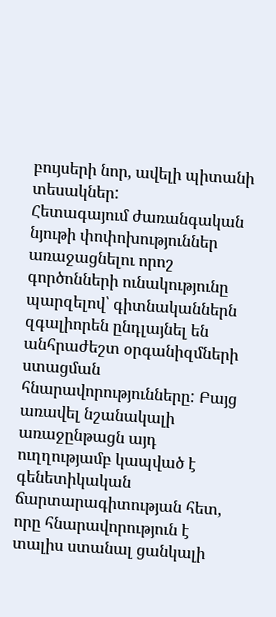բույսերի նոր, ավելի պիտանի տեսակներ:
Հետագայում ժառանգական նյութի փոփոխություններ առաջացնելու որոշ գործոնների ունակությունը պարզելով՝ գիտնականներն զգալիորեն ընդլայնել են անհրաժեշտ օրգանիզմների ստացման հնարավորությունները: Բայց առավել նշանակալի առաջընթացն այդ ուղղությամբ կապված է գենետիկական ճարտարագիտության հետ, որը հնարավորություն է տալիս ստանալ ցանկալի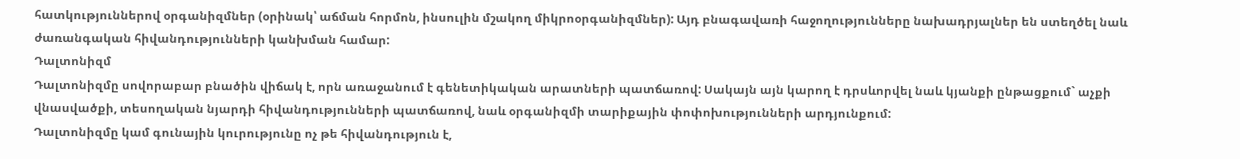հատկություններով օրգանիզմներ (օրինակ՝ աճման հորմոն, ինսուլին մշակող միկրոօրգանիզմներ): Այդ բնագավառի հաջողությունները նախադրյալներ են ստեղծել նաև ժառանգական հիվանդությունների կանխման համար:
Դալտոնիզմ
Դալտոնիզմը սովորաբար բնածին վիճակ է, որն առաջանում է գենետիկական արատների պատճառով: Սակայն այն կարող է դրսևորվել նաև կյանքի ընթացքում` աչքի վնասվածքի, տեսողական նյարդի հիվանդությունների պատճառով, նաև օրգանիզմի տարիքային փոփոխությունների արդյունքում:
Դալտոնիզմը կամ գունային կուրությունը ոչ թե հիվանդություն է,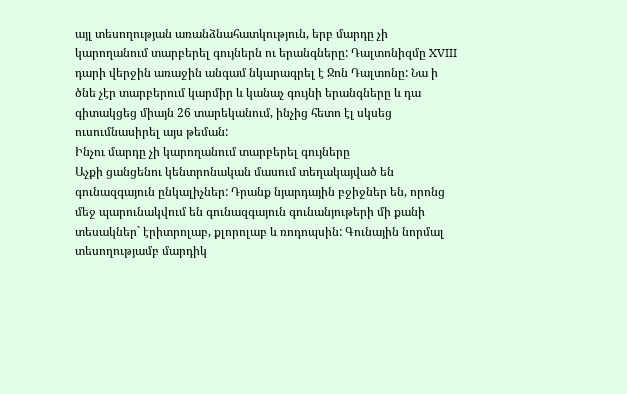այլ տեսողության առանձնահատկություն, երբ մարդը չի կարողանում տարբերել գույներն ու երանգները: Դալտոնիզմը XVIII դարի վերջին առաջին անգամ նկարագրել է Ջոն Դալտոնը: Նա ի ծնե չէր տարբերում կարմիր և կանաչ գույնի երանգները և դա գիտակցեց միայն 26 տարեկանում, ինչից հետո էլ սկսեց ուսումնասիրել այս թեման:
Ինչու մարդը չի կարողանում տարբերել գույները
Աչքի ցանցենու կենտրոնական մասում տեղակայված են գունազգայուն ընկալիչներ: Դրանք նյարդային բջիջներ են, որոնց մեջ պարունակվում են գունազգայուն գունանյութերի մի քանի տեսակներ` էրիտրոլաբ, քլորոլաբ և ռոդոպսին: Գունային նորմալ տեսողությամբ մարդիկ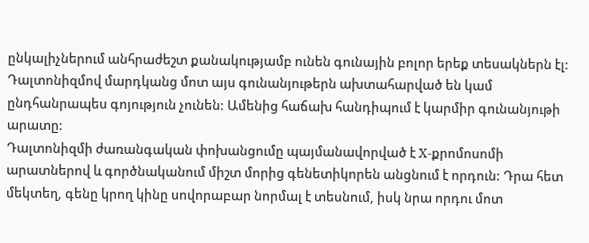ընկալիչներում անհրաժեշտ քանակությամբ ունեն գունային բոլոր երեք տեսակներն էլ: Դալտոնիզմով մարդկանց մոտ այս գունանյութերն ախտահարված են կամ ընդհանրապես գոյություն չունեն: Ամենից հաճախ հանդիպում է կարմիր գունանյութի արատը:
Դալտոնիզմի ժառանգական փոխանցումը պայմանավորված է X-քրոմոսոմի արատներով և գործնականում միշտ մորից գենետիկորեն անցնում է որդուն: Դրա հետ մեկտեղ, գենը կրող կինը սովորաբար նորմալ է տեսնում, իսկ նրա որդու մոտ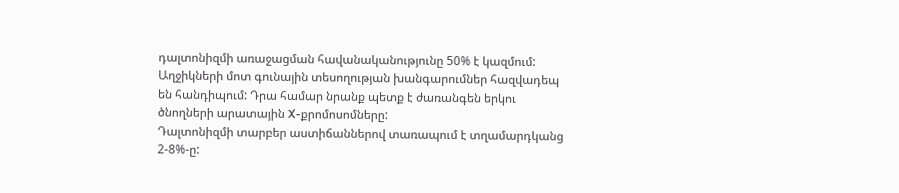դալտոնիզմի առաջացման հավանականությունը 50% է կազմում: Աղջիկների մոտ գունային տեսողության խանգարումներ հազվադեպ են հանդիպում: Դրա համար նրանք պետք է ժառանգեն երկու ծնողների արատային X-քրոմոսոմները:
Դալտոնիզմի տարբեր աստիճաններով տառապում է տղամարդկանց 2-8%-ը: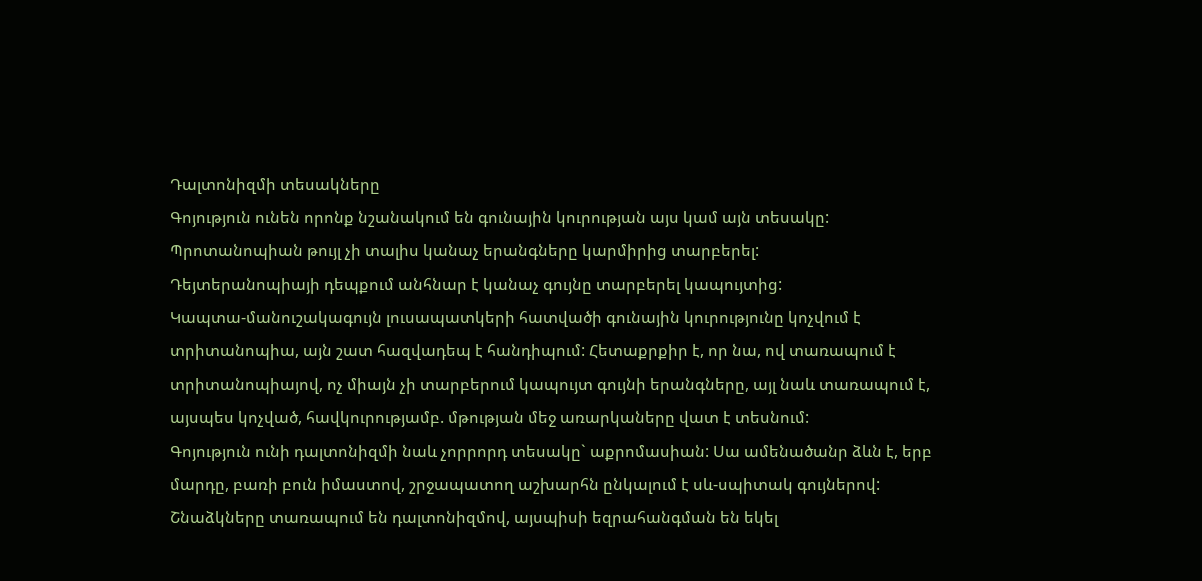Դալտոնիզմի տեսակները
Գոյություն ունեն որոնք նշանակում են գունային կուրության այս կամ այն տեսակը:
Պրոտանոպիան թույլ չի տալիս կանաչ երանգները կարմիրից տարբերել:
Դեյտերանոպիայի դեպքում անհնար է կանաչ գույնը տարբերել կապույտից:
Կապտա-մանուշակագույն լուսապատկերի հատվածի գունային կուրությունը կոչվում է տրիտանոպիա, այն շատ հազվադեպ է հանդիպում: Հետաքրքիր է, որ նա, ով տառապում է տրիտանոպիայով, ոչ միայն չի տարբերում կապույտ գույնի երանգները, այլ նաև տառապում է, այսպես կոչված, հավկուրությամբ. մթության մեջ առարկաները վատ է տեսնում:
Գոյություն ունի դալտոնիզմի նաև չորրորդ տեսակը` աքրոմասիան: Սա ամենածանր ձևն է, երբ մարդը, բառի բուն իմաստով, շրջապատող աշխարհն ընկալում է սև-սպիտակ գույներով:
Շնաձկները տառապում են դալտոնիզմով, այսպիսի եզրահանգման են եկել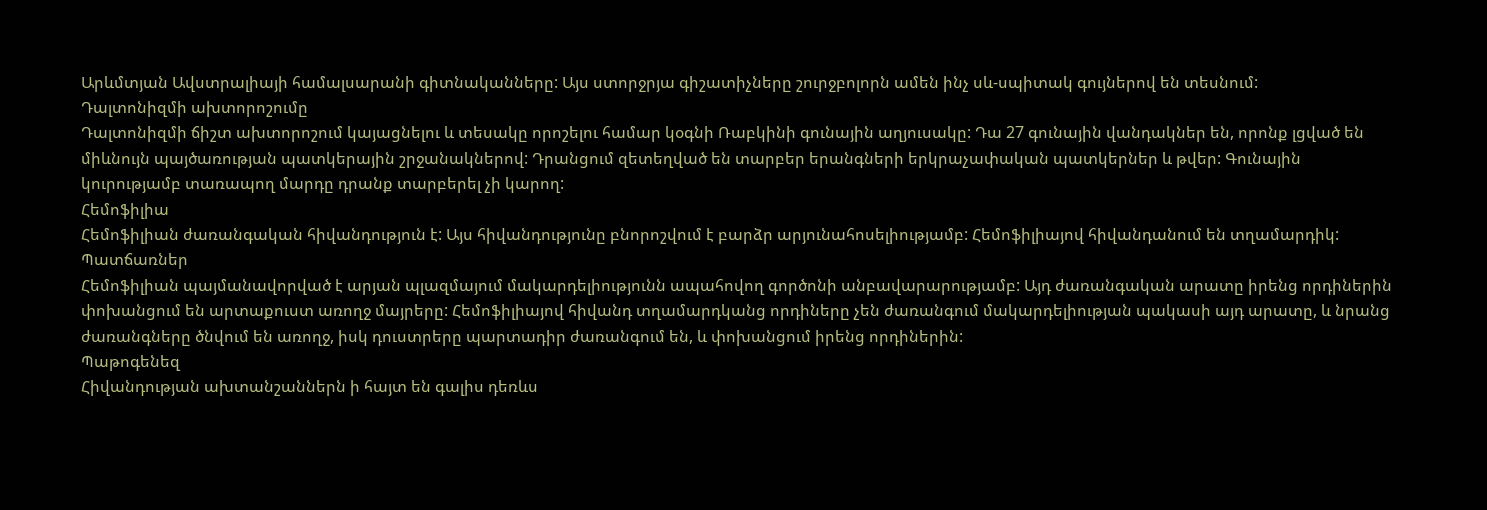Արևմտյան Ավստրալիայի համալսարանի գիտնականները: Այս ստորջրյա գիշատիչները շուրջբոլորն ամեն ինչ սև-սպիտակ գույներով են տեսնում:
Դալտոնիզմի ախտորոշումը
Դալտոնիզմի ճիշտ ախտորոշում կայացնելու և տեսակը որոշելու համար կօգնի Ռաբկինի գունային աղյուսակը: Դա 27 գունային վանդակներ են, որոնք լցված են միևնույն պայծառության պատկերային շրջանակներով: Դրանցում զետեղված են տարբեր երանգների երկրաչափական պատկերներ և թվեր: Գունային կուրությամբ տառապող մարդը դրանք տարբերել չի կարող:
Հեմոֆիլիա
Հեմոֆիլիան ժառանգական հիվանդություն է: Այս հիվանդությունը բնորոշվում է բարձր արյունահոսելիությամբ: Հեմոֆիլիայով հիվանդանում են տղամարդիկ:
Պատճառներ
Հեմոֆիլիան պայմանավորված է արյան պլազմայում մակարդելիությունն ապահովող գործոնի անբավարարությամբ: Այդ ժառանգական արատը իրենց որդիներին փոխանցում են արտաքուստ առողջ մայրերը: Հեմոֆիլիայով հիվանդ տղամարդկանց որդիները չեն ժառանգում մակարդելիության պակասի այդ արատը, և նրանց ժառանգները ծնվում են առողջ, իսկ դուստրերը պարտադիր ժառանգում են, և փոխանցում իրենց որդիներին:
Պաթոգենեզ
Հիվանդության ախտանշաններն ի հայտ են գալիս դեռևս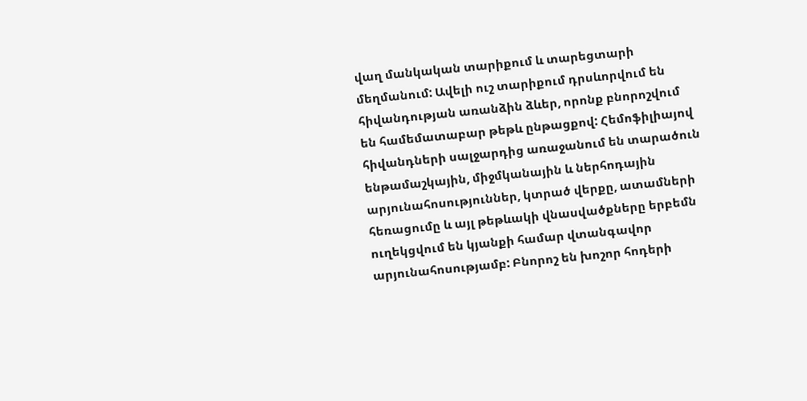վաղ մանկական տարիքում և տարեցտարի մեղմանում: Ավելի ուշ տարիքում դրսևորվում են հիվանդության առանձին ձևեր, որոնք բնորոշվում են համեմատաբար թեթև ընթացքով: Հեմոֆիլիայով հիվանդների սալջարդից առաջանում են տարածուն ենթամաշկային, միջմկանային և ներհոդային արյունահոսություններ, կտրած վերքը, ատամների հեռացումը և այլ թեթևակի վնասվածքները երբեմն ուղեկցվում են կյանքի համար վտանգավոր արյունահոսությամբ: Բնորոշ են խոշոր հոդերի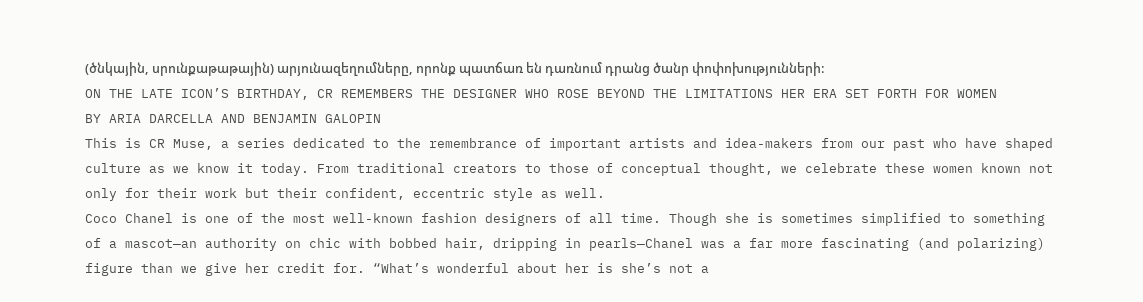(ծնկային, սրունքաթաթային) արյունազեղումները, որոնք պատճառ են դառնում դրանց ծանր փոփոխությունների:
ON THE LATE ICON’S BIRTHDAY, CR REMEMBERS THE DESIGNER WHO ROSE BEYOND THE LIMITATIONS HER ERA SET FORTH FOR WOMEN
BY ARIA DARCELLA AND BENJAMIN GALOPIN
This is CR Muse, a series dedicated to the remembrance of important artists and idea-makers from our past who have shaped culture as we know it today. From traditional creators to those of conceptual thought, we celebrate these women known not only for their work but their confident, eccentric style as well.
Coco Chanel is one of the most well-known fashion designers of all time. Though she is sometimes simplified to something of a mascot—an authority on chic with bobbed hair, dripping in pearls—Chanel was a far more fascinating (and polarizing) figure than we give her credit for. “What’s wonderful about her is she’s not a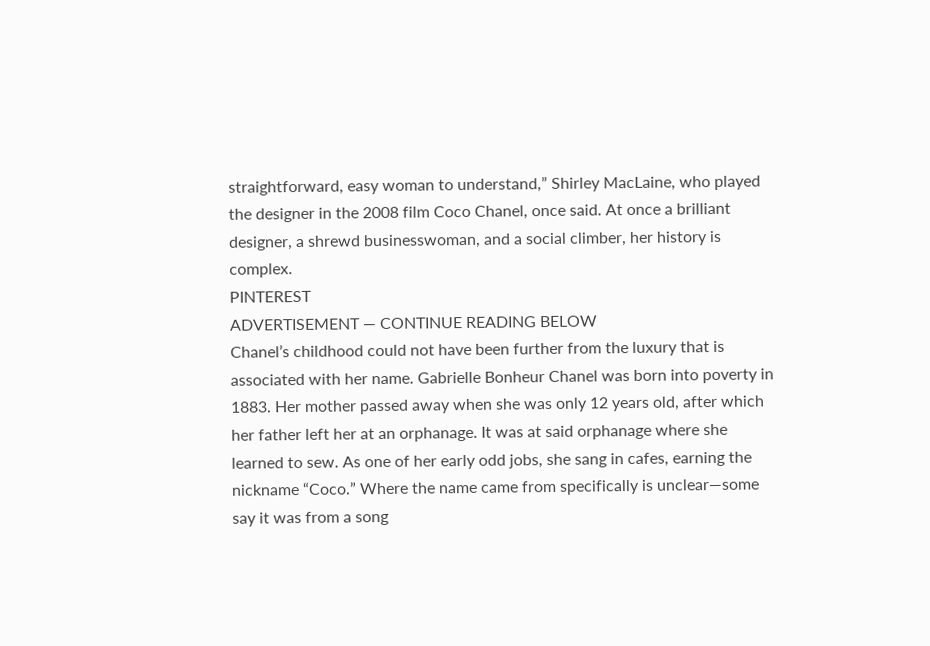straightforward, easy woman to understand,” Shirley MacLaine, who played the designer in the 2008 film Coco Chanel, once said. At once a brilliant designer, a shrewd businesswoman, and a social climber, her history is complex.
PINTEREST
ADVERTISEMENT — CONTINUE READING BELOW
Chanel’s childhood could not have been further from the luxury that is associated with her name. Gabrielle Bonheur Chanel was born into poverty in 1883. Her mother passed away when she was only 12 years old, after which her father left her at an orphanage. It was at said orphanage where she learned to sew. As one of her early odd jobs, she sang in cafes, earning the nickname “Coco.” Where the name came from specifically is unclear—some say it was from a song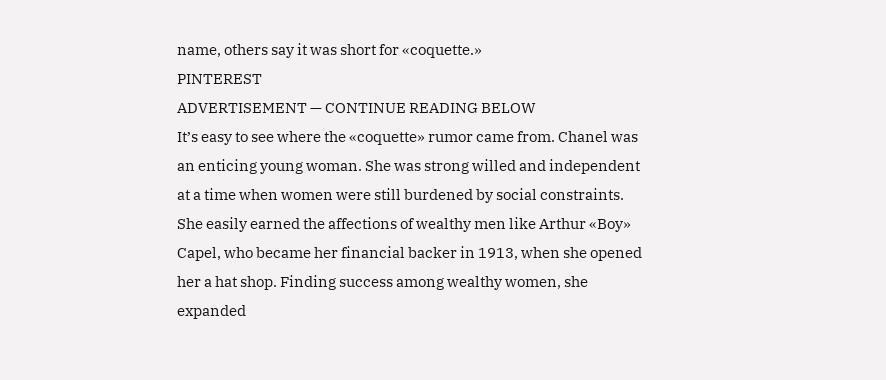name, others say it was short for «coquette.»
PINTEREST
ADVERTISEMENT — CONTINUE READING BELOW
It’s easy to see where the «coquette» rumor came from. Chanel was an enticing young woman. She was strong willed and independent at a time when women were still burdened by social constraints. She easily earned the affections of wealthy men like Arthur «Boy» Capel, who became her financial backer in 1913, when she opened her a hat shop. Finding success among wealthy women, she expanded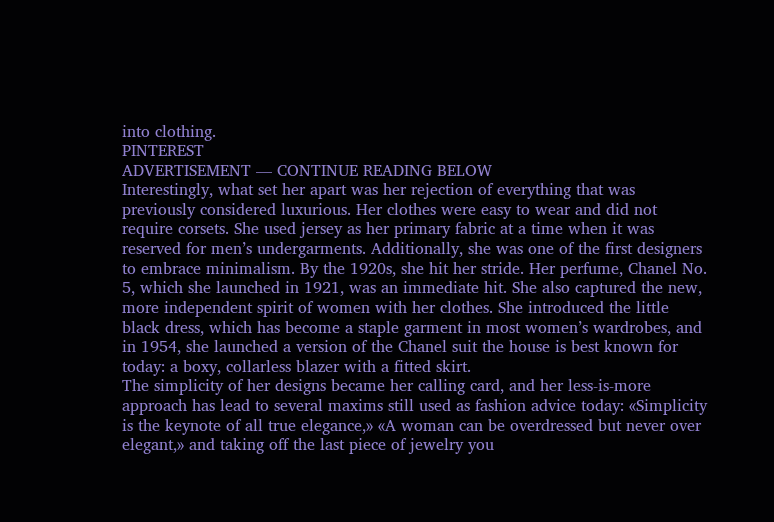into clothing.
PINTEREST
ADVERTISEMENT — CONTINUE READING BELOW
Interestingly, what set her apart was her rejection of everything that was previously considered luxurious. Her clothes were easy to wear and did not require corsets. She used jersey as her primary fabric at a time when it was reserved for men’s undergarments. Additionally, she was one of the first designers to embrace minimalism. By the 1920s, she hit her stride. Her perfume, Chanel No. 5, which she launched in 1921, was an immediate hit. She also captured the new, more independent spirit of women with her clothes. She introduced the little black dress, which has become a staple garment in most women’s wardrobes, and in 1954, she launched a version of the Chanel suit the house is best known for today: a boxy, collarless blazer with a fitted skirt.
The simplicity of her designs became her calling card, and her less-is-more approach has lead to several maxims still used as fashion advice today: «Simplicity is the keynote of all true elegance,» «A woman can be overdressed but never over elegant,» and taking off the last piece of jewelry you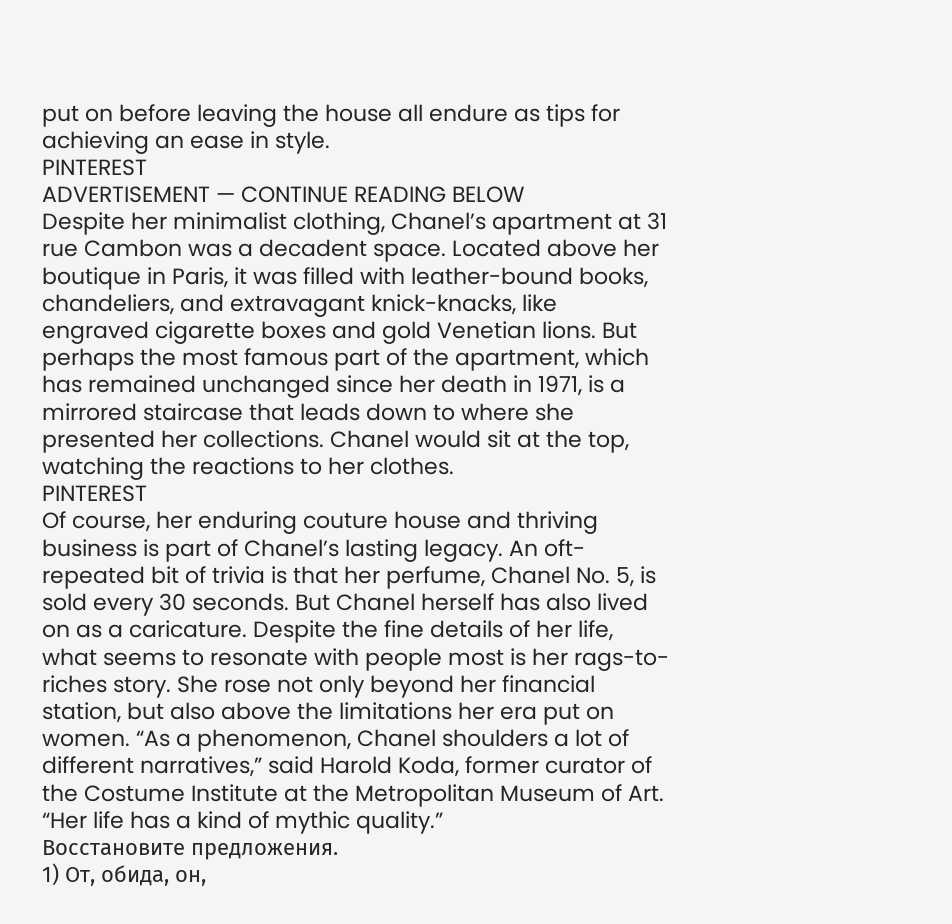put on before leaving the house all endure as tips for achieving an ease in style.
PINTEREST
ADVERTISEMENT — CONTINUE READING BELOW
Despite her minimalist clothing, Chanel’s apartment at 31 rue Cambon was a decadent space. Located above her boutique in Paris, it was filled with leather-bound books, chandeliers, and extravagant knick-knacks, like engraved cigarette boxes and gold Venetian lions. But perhaps the most famous part of the apartment, which has remained unchanged since her death in 1971, is a mirrored staircase that leads down to where she presented her collections. Chanel would sit at the top, watching the reactions to her clothes.
PINTEREST
Of course, her enduring couture house and thriving business is part of Chanel’s lasting legacy. An oft-repeated bit of trivia is that her perfume, Chanel No. 5, is sold every 30 seconds. But Chanel herself has also lived on as a caricature. Despite the fine details of her life, what seems to resonate with people most is her rags-to-riches story. She rose not only beyond her financial station, but also above the limitations her era put on women. “As a phenomenon, Chanel shoulders a lot of different narratives,” said Harold Koda, former curator of the Costume Institute at the Metropolitan Museum of Art. “Her life has a kind of mythic quality.”
Восстановите предложения.
1) От, обида, он,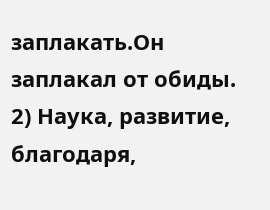заплакать.Он заплакал от обиды.
2) Наука, развитие, благодаря,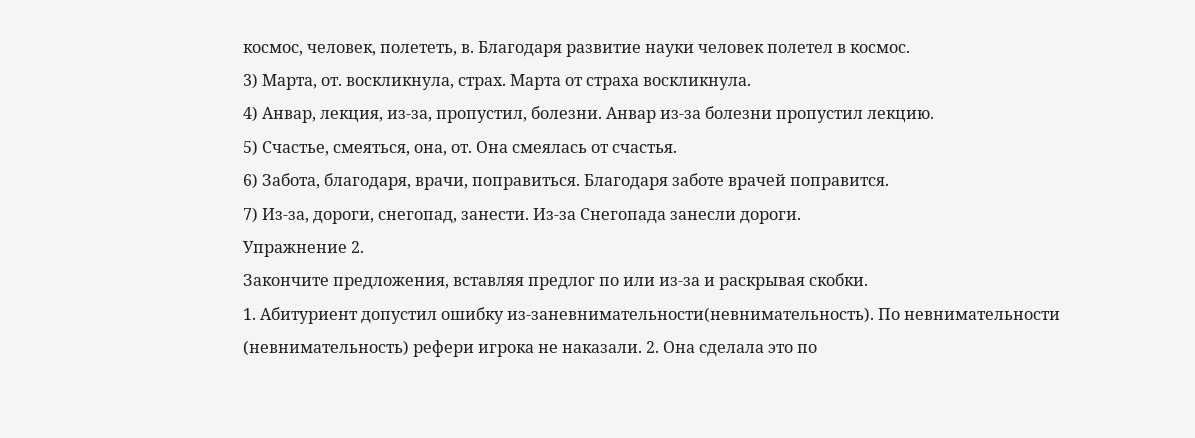космос, человек, полететь, в. Благодаря развитие науки человек полетел в космос.
3) Марта, от. воскликнула, страх. Марта от страха воскликнула.
4) Анвар, лекция, из-за, пропустил, болезни. Анвар из-за болезни пропустил лекцию.
5) Счастье, смеяться, она, от. Она смеялась от счастья.
6) Забота, благодаря, врачи, поправиться. Благодаря заботе врачей поправится.
7) Из-за, дороги, снегопад, занести. Из-за Снегопада занесли дороги.
Упражнение 2.
Закончите предложения, вставляя предлог по или из-за и раскрывая скобки.
1. Абитуриент допустил ошибку из-заневнимательности(невнимательность). По невнимательности
(невнимательность) рефери игрока не наказали. 2. Она сделала это по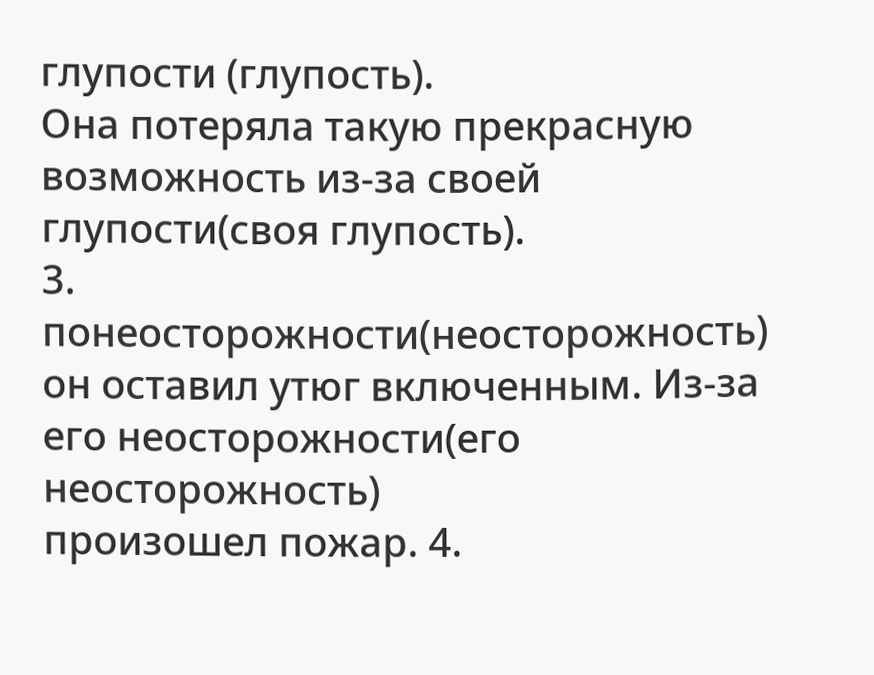глупости (глупость).
Она потеряла такую прекрасную возможность из-за своей глупости(своя глупость).
3. понеосторожности(неосторожность) он оставил утюг включенным. Из-за его неосторожности(его неосторожность)
произошел пожар. 4.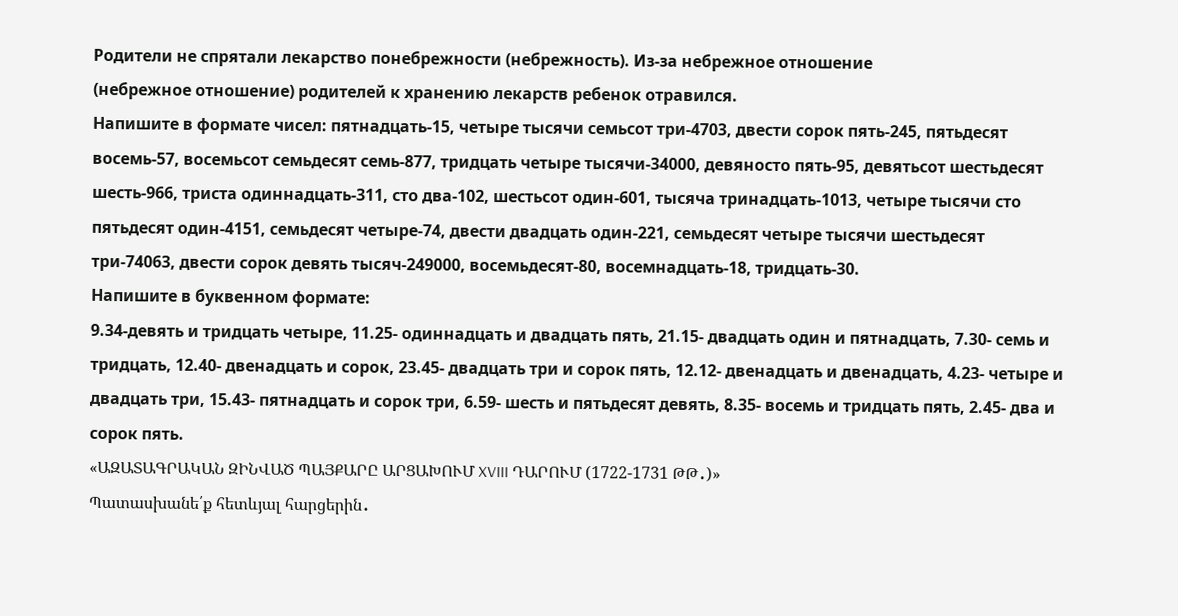Родители не спрятали лекарство понебрежности (небрежность). Из-за небрежное отношение
(небрежное отношение) родителей к хранению лекарств ребенок отравился.
Напишите в формате чисел: пятнадцать-15, четыре тысячи семьсот три-4703, двести сорок пять-245, пятьдесят восемь-57, восемьсот семьдесят семь-877, тридцать четыре тысячи-34000, девяносто пять-95, девятьсот шестьдесят шесть-966, триста одиннадцать-311, сто два-102, шестьсот один-601, тысяча тринадцать-1013, четыре тысячи сто пятьдесят один-4151, семьдесят четыре-74, двести двадцать один-221, семьдесят четыре тысячи шестьдесят три-74063, двести сорок девять тысяч-249000, восемьдесят-80, восемнадцать-18, тридцать-30.
Напишите в буквенном формате:
9.34-девять и тридцать четыре, 11.25- одиннадцать и двадцать пять, 21.15- двадцать один и пятнадцать, 7.30- семь и тридцать, 12.40- двенадцать и сорок, 23.45- двадцать три и сорок пять, 12.12- двенадцать и двенадцать, 4.23- четыре и двадцать три, 15.43- пятнадцать и сорок три, 6.59- шесть и пятьдесят девять, 8.35- восемь и тридцать пять, 2.45- два и сорок пять.
«ԱԶԱՏԱԳՐԱԿԱՆ ԶԻՆՎԱԾ ՊԱՅՔԱՐԸ ԱՐՑԱԽՈՒՄ XVIII ԴԱՐՈՒՄ (1722-1731 ԹԹ․)»
Պատասխանե՛ք հետևյալ հարցերին․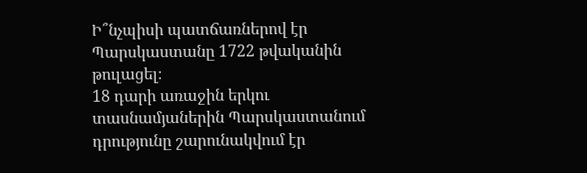Ի՞նչպիսի պատճառներով էր Պարսկաստանը 1722 թվականին թուլացել։
18 դարի առաջին երկու տասնամյաներին Պարսկաստանում դրությունը շարունակվում էր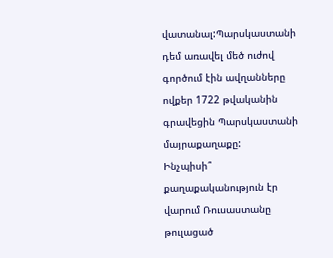վատանալ:Պարսկաստանի դեմ առավել մեծ ուժով գործում էին ավղանները ովքեր 1722 թվականին գրավեցին Պարսկաստանի մայրաքաղաքը:
Ինչպիսի՞ քաղաքականություն էր վարում Ռուսաստանը թուլացած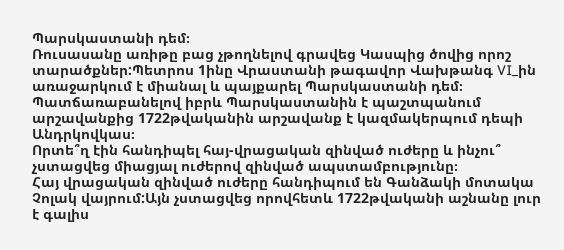Պարսկաստանի դեմ։
Ռուսասանը առիթը բաց չթողնելով գրավեց Կասպից ծովից որոշ տարածքներ:Պետրոս 1ինը Վրաստանի թագավոր Վախթանգ VI_ին առաջարկում է միանալ և պայքարել Պարսկաստանի դեմ։ Պատճառաբանելով իբրև Պարսկաստանին է պաշտպանում արշավանքից 1722թվականին արշավանք է կազմակերպում դեպի Անդրկովկաս։
Որտե՞ղ էին հանդիպել հայ-վրացական զինված ուժերը և ինչու՞ չստացվեց միացյալ ուժերով զինված ապստամբությունը։
Հայ վրացական զինված ուժերը հանդիպում են Գանձակի մոտակա Չոլակ վայրում:Այն չստացվեց որովհետև 1722թվականի աշնանը լուր է գալիս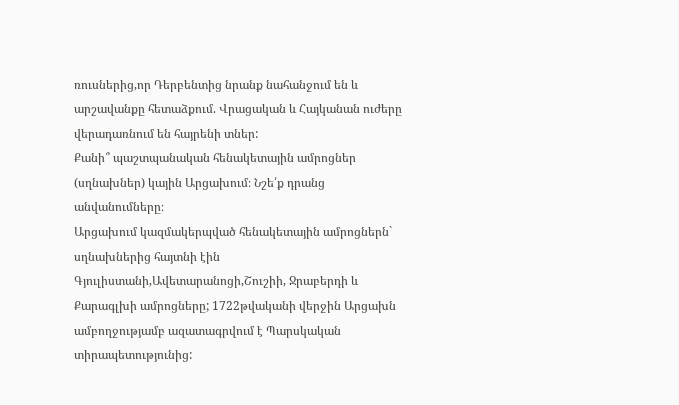ռուսներից,որ Դերբենտից նրանք նահանջում են և արշավանքը հետաձքում. Վրացական և Հայկանան ուժերը վերադառնում են հայրենի տներ:
Քանի՞ պաշտպանական հենակետային ամրոցներ (սղնախներ) կային Արցախում։ Նշե՛ք դրանց անվանումները։
Արցախում կազմակերպված հենակետային ամրոցներն` սղնախներից հայտնի էին Գյուլիստանի,Ավետարանոցի,Շուշիի, Ջրաբերդի և Քարագլխի ամրոցները; 1722թվականի վերջին Արցախն ամբողջությամբ ազատագրվում է Պարսկական տիրապետությունից: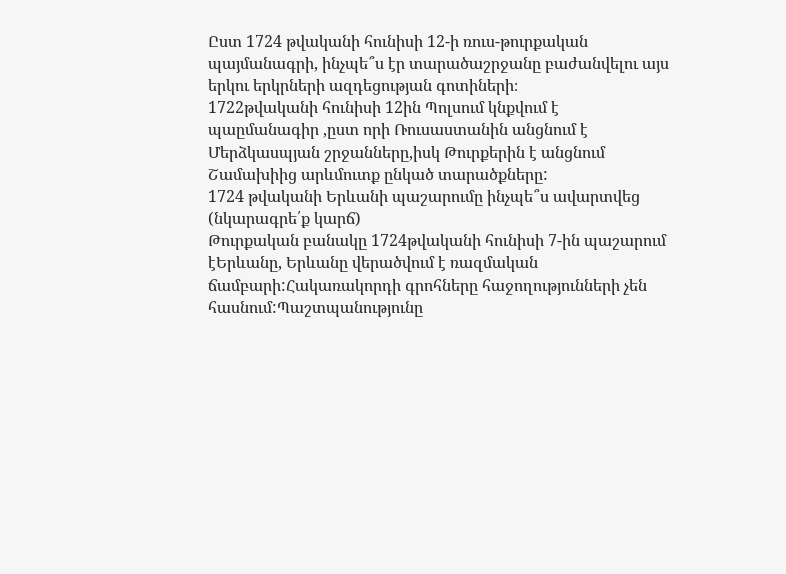Ըստ 1724 թվականի հունիսի 12-ի ռուս-թուրքական պայմանագրի, ինչպե՞ս էր տարածաշրջանը բաժանվելու այս երկու երկրների ազդեցության գոտիների։
1722թվականի հունիսի 12ին Պոլսում կնքվում է պաըմանագիր ,ըստ որի Ռուսաստանին անցնում է Մերձկասպյան շրջանները,իսկ Թուրքերին է անցնում Շամախիից արևմուտք ընկած տարածքները:
1724 թվականի Երևանի պաշարումը ինչպե՞ս ավարտվեց (նկարագրե՛ք կարճ)
Թուրքական բանակը 1724թվականի հունիսի 7-ին պաշարում էԵրևանը, Երևանը վերածվում է ռազմական ճամբարի:Հակառակորդի գրոհները հաջողությունների չեն հասնում:Պաշտպանությունը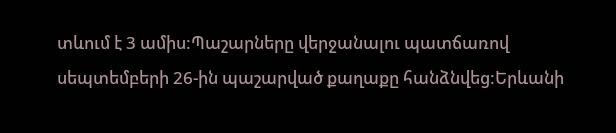տևում է 3 ամիս:Պաշարները վերջանալու պատճառով սեպտեմբերի 26-ին պաշարված քաղաքը հանձնվեց:Երևանի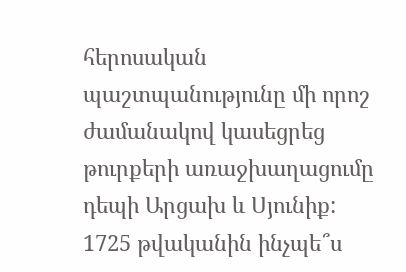հերոսական պաշտպանությունը մի որոշ ժամանակով կասեցրեց թուրքերի առաջխաղացումը դեպի Արցախ և Սյունիք:
1725 թվականին ինչպե՞ս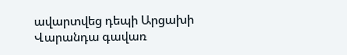ավարտվեց դեպի Արցախի Վարանդա գավառ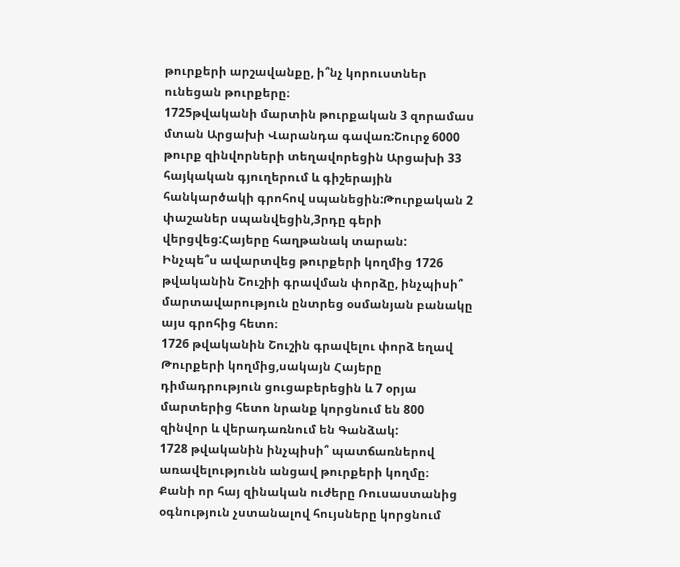թուրքերի արշավանքը, ի՞նչ կորուստներ ունեցան թուրքերը։
1725թվականի մարտին թուրքական 3 զորամաս մտան Արցախի Վարանդա գավառ:Շուրջ 6000 թուրք զինվորների տեղավորեցին Արցախի 33 հայկական գյուղերում և գիշերային հանկարծակի գրոհով սպանեցին:Թուրքական 2 փաշաներ սպանվեցին,3րդը գերի վերցվեց:Հայերը հաղթանակ տարան:
Ինչպե՞ս ավարտվեց թուրքերի կողմից 1726 թվականին Շուշիի գրավման փորձը, ինչպիսի՞ մարտավարություն ընտրեց օսմանյան բանակը այս գրոհից հետո։
1726 թվականին Շուշին գրավելու փորձ եղավ Թուրքերի կողմից,սակայն Հայերը դիմադրություն ցուցաբերեցին և 7 օրյա մարտերից հետո նրանք կորցնում են 800 զինվոր և վերադառնում են Գանձակ:
1728 թվականին ինչպիսի՞ պատճառներով առավելությունն անցավ թուրքերի կողմը։
Քանի որ հայ զինական ուժերը Ռուսաստանից օգնություն չստանալով հույսները կորցնում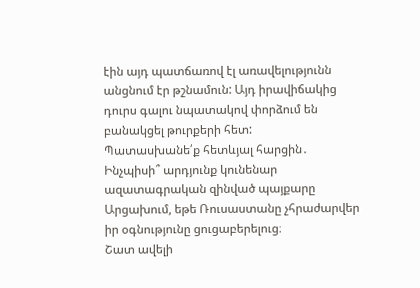էին այդ պատճառով էլ առավելությունն անցնում էր թշնամուն: Այդ իրավիճակից դուրս գալու նպատակով փորձում են բանակցել թուրքերի հետ:
Պատասխանե՛ք հետևյալ հարցին․ Ինչպիսի՞ արդյունք կունենար ազատագրական զինված պայքարը Արցախում, եթե Ռուսաստանը չհրաժարվեր իր օգնությունը ցուցաբերելուց։
Շատ ավելի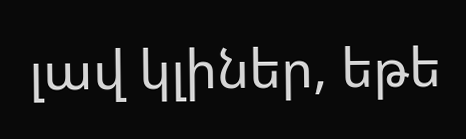լավ կլիներ, եթե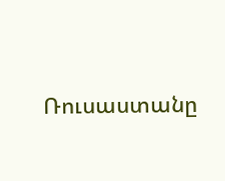Ռուսաստանը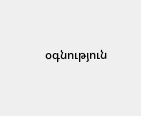օգնություն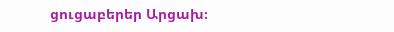ցուցաբերեր Արցախ։